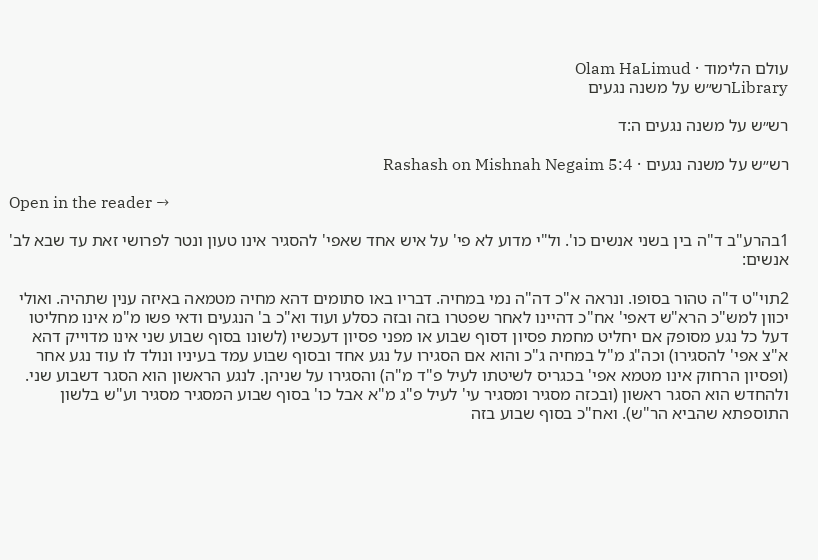עולם הלימוד · Olam HaLimud
Libraryרש״ש על משנה נגעים

רש״ש על משנה נגעים ה:ד

רש״ש על משנה נגעים · Rashash on Mishnah Negaim 5:4

Open in the reader →

1בהרע"ב ד"ה בין בשני אנשים כו'. ול"י מדוע לא פי' על איש אחד שאפי' להסגיר אינו טעון ונטר לפרושי זאת עד שבא לב' אנשים:

2תוי"ט ד"ה טהור בסופו. ונראה א"כ דה"ה נמי במחיה. דבריו באו סתומים דהא מחיה מטמאה באיזה ענין שתהיה. ואולי יכוון למש"כ הרא"ש דאפי' אח"כ דהיינו לאחר שפטרו בזה ובזה כסלע ועוד וא"כ ב' הנגעים ודאי פשו מ"מ אינו מחליטו דעל כל נגע מסופק אם יחליט מחמת פסיון דסוף שבוע או מפני פסיון דעכשיו (לשונו בסוף שבוע שני אינו מדוייק דהא א"צ אפי' להסגירו) וכה"ג מ"ל במחיה ג"כ והוא אם הסגירו על נגע אחד ובסוף שבוע עמד בעיניו ונולד לו עוד נגע אחר (ופסיון הרחוק אינו מטמא אפי' בכגריס לשיטתו לעיל פ"ד מ"ה) והסגירו על שניהן. לנגע הראשון הוא הסגר דשבוע שני. ולהחדש הוא הסגר ראשון (ובכזה מסגיר ומסגיר עי' לעיל פ"ג מ"א אבל כו' בסוף שבוע המסגיר מסגיר וע"ש בלשון התוספתא שהביא הר"ש). ואח"כ בסוף שבוע בזה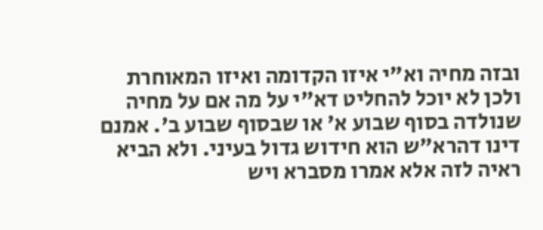ובזה מחיה וא"י איזו הקדומה ואיזו המאוחרת ולכן לא יוכל להחליט דא"י על מה אם על מחיה שנולדה בסוף שבוע א' או שבסוף שבוע ב'. אמנם דינו דהרא"ש הוא חידוש גדול בעיני. ולא הביא ראיה לזה אלא אמרו מסברא ויש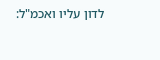לדון עליו ואכמ"ל: